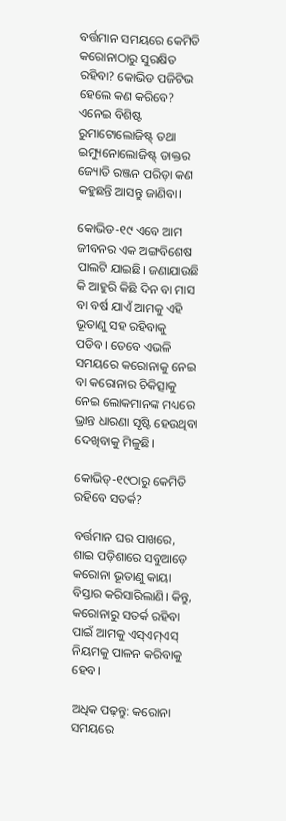ବର୍ତ୍ତମାନ ସମୟରେ କେମିତି କରୋନାଠାରୁ ସୁରକ୍ଷିତ ରହିବା? କୋଭିଡ ପଜିଟିଭ ହେଲେ କଣ କରିବେ? ଏନେଇ ବିଶିଷ୍ଟ ରୁମାଟୋଲୋଜିଷ୍ଟ୍ ତଥା ଇମ୍ୟୁନୋଲୋଜିଷ୍ଟ୍ ଡାକ୍ତର ଜ୍ୟୋତି ରଞ୍ଜନ ପରିଡ଼ା କଣ କହୁଛନ୍ତି ଆସନ୍ତୁ ଜାଣିବା।

କୋଭିଡ-୧୯ ଏବେ ଆମ ଜୀବନର ଏକ ଅଙ୍ଗବିଶେଷ ପାଲଟି ଯାଇଛି। ଜଣାଯାଉଛି କି ଆହୁରି କିଛି ଦିନ ବା ମାସ ବା ବର୍ଷ ଯାଏଁ ଆମକୁ ଏହି ଭୂତାଣୁ ସହ ରହିବାକୁ ପଡିବ। ତେବେ ଏଭଳି ସମୟରେ କରୋନାକୁ ନେଇ ବା କରୋନାର ଚିକିତ୍ସାକୁ ନେଇ ଲୋକମାନଙ୍କ ମଧ୍ୟରେ ଭ୍ରାନ୍ତ ଧାରଣା ସୃଷ୍ଟି ହେଉଥିବା ଦେଖିବାକୁ ମିଳୁଛି।

କୋଭିଡ୍‌-୧୯ଠାରୁ କେମିତି ରହିବେ ସତର୍କ?

ବର୍ତ୍ତମାନ ଘର ପାଖରେ, ଶାଇ ପଡ଼ିଶାରେ ସବୁଆଡ଼େ କରୋନା ଭୂତାଣୁ କାୟା ବିସ୍ତାର କରିସାରିଲାଣି। କିନ୍ତୁ, କରୋନାରୁ ସତର୍କ ରହିବା ପାଇଁ ଆମକୁ ଏସ୍‌ଏମ୍‌ଏସ୍‌ ନିୟମକୁ ପାଳନ କରିବାକୁ ହେବ।

ଅଧିକ ପଢ଼ନ୍ତୁ: କରୋନା ସମୟରେ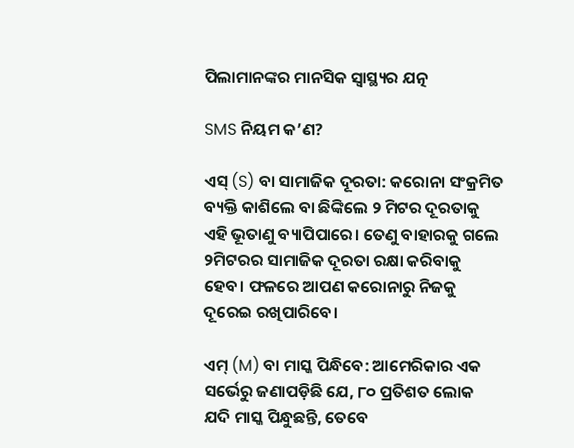ପିଲାମାନଙ୍କର ମାନସିକ ସ୍ୱାସ୍ଥ୍ୟର ଯତ୍ନ

SMS ନିୟମ କ’ଣ?

ଏସ୍‌ (S) ବା ସାମାଜିକ ଦୂରତା: କରୋନା ସଂକ୍ରମିତ ବ୍ୟକ୍ତି କାଶିଲେ ବା ଛିଙ୍କିଲେ ୨ ମିଟର ଦୂରତାକୁ ଏହି ଭୂତାଣୁ ବ୍ୟାପିପାରେ। ତେଣୁ ବାହାରକୁ ଗଲେ ୨ମିଟରର ସାମାଜିକ ଦୂରତା ରକ୍ଷା କରିବାକୁ ହେବ। ଫଳରେ ଆପଣ କରୋନାରୁ ନିଜକୁ ଦୂରେଇ ରଖିପାରିବେ।

ଏମ୍‌ (M) ବା ମାସ୍କ ପିନ୍ଧିବେ: ଆମେରିକାର ଏକ ସର୍ଭେରୁ ଜଣାପଡ଼ିଛି ଯେ, ୮୦ ପ୍ରତିଶତ ଲୋକ ଯଦି ମାସ୍କ ପିନ୍ଧୁଛନ୍ତି, ତେବେ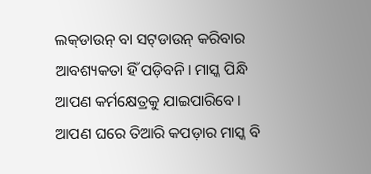ଲକ୍‌ଡାଉନ୍‌ ବା ସଟ୍‌ଡାଉନ୍‌ କରିବାର ଆବଶ୍ୟକତା ହିଁ ପଡ଼ିବନି। ମାସ୍କ ପିନ୍ଧି ଆପଣ କର୍ମକ୍ଷେତ୍ରକୁ ଯାଇପାରିବେ। ଆପଣ ଘରେ ତିଆରି କପଡ଼ାର ମାସ୍କ ବି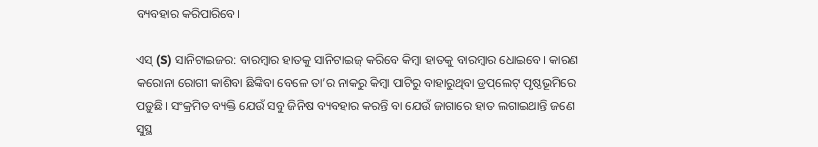ବ୍ୟବହାର କରିପାରିବେ।

ଏସ୍‌ (S) ସାନିଟାଇଜର: ବାରମ୍ବାର ହାତକୁ ସାନିଟାଇଜ୍‌ କରିବେ କିମ୍ବା ହାତକୁ ବାରମ୍ବାର ଧୋଇବେ। କାରଣ କରୋନା ରୋଗୀ କାଶିବା ଛିଙ୍କିବା ବେଳେ ତା’ର ନାକରୁ କିମ୍ବା ପାଟିରୁ ବାହାରୁଥିବା ଡ୍ରପ୍‌ଲେଟ୍‌ ପୃଷ୍ଠଭୂମିରେ ପଡ଼ୁଛି। ସଂକ୍ରମିତ ବ୍ୟକ୍ତି ଯେଉଁ ସବୁ ଜିନିଷ ବ୍ୟବହାର କରନ୍ତି ବା ଯେଉଁ ଜାଗାରେ ହାତ ଲଗାଇଥାନ୍ତି ଜଣେ ସୁସ୍ଥ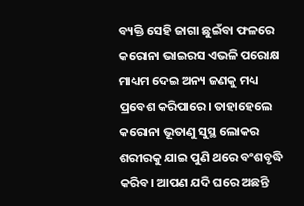ବ୍ୟକ୍ତି ସେହି ଜାଗା ଛୁଇଁବା ଫଳରେ କରୋନା ଭାଇରସ ଏଭଳି ପରୋକ୍ଷ ମାଧ୍ୟମ ଦେଇ ଅନ୍ୟ ଜଣକୁ ମଧ୍ୟ ପ୍ରବେଶ କରିପାରେ। ତାହାହେଲେ କରୋନା ଭୂତାଣୁ ସୁସ୍ଥ ଲୋକର ଶରୀରକୁ ଯାଇ ପୁଣି ଥରେ ବଂଶବୃଦ୍ଧି କରିବ। ଆପଣ ଯଦି ଘରେ ଅଛନ୍ତି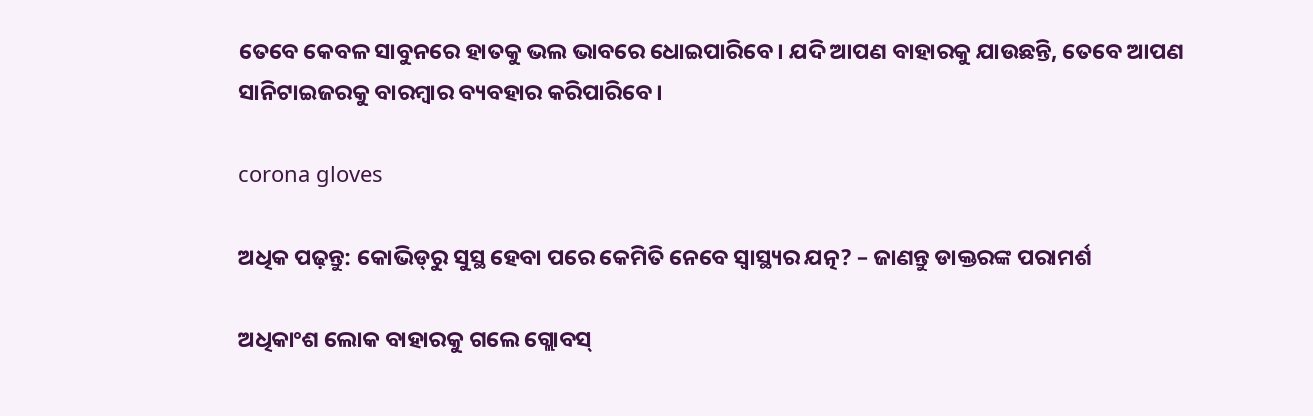ତେବେ କେବଳ ସାବୁନରେ ହାତକୁ ଭଲ ଭାବରେ ଧୋଇପାରିବେ। ଯଦି ଆପଣ ବାହାରକୁ ଯାଉଛନ୍ତି, ତେବେ ଆପଣ ସାନିଟାଇଜରକୁ ବାରମ୍ବାର ବ୍ୟବହାର କରିପାରିବେ।

corona gloves

ଅଧିକ ପଢ଼ନ୍ତୁ: କୋଭିଡ୍‌ରୁ ସୁସ୍ଥ ହେବା ପରେ କେମିତି ନେବେ ସ୍ୱାସ୍ଥ୍ୟର ଯତ୍ନ? – ଜାଣନ୍ତୁ ଡାକ୍ତରଙ୍କ ପରାମର୍ଶ

ଅଧିକାଂଶ ଲୋକ ବାହାରକୁ ଗଲେ ଗ୍ଲୋବସ୍‌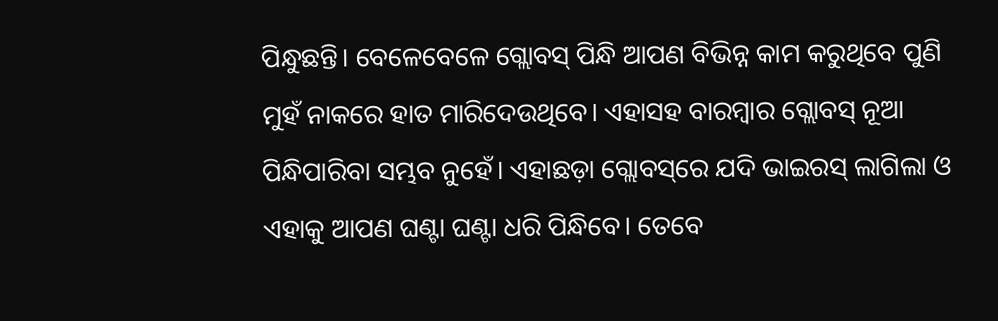ପିନ୍ଧୁଛନ୍ତି। ବେଳେବେଳେ ଗ୍ଲୋବସ୍‌ ପିନ୍ଧି ଆପଣ ବିଭିନ୍ନ କାମ କରୁଥିବେ ପୁଣି ମୁହଁ ନାକରେ ହାତ ମାରିଦେଉଥିବେ। ଏହାସହ ବାରମ୍ବାର ଗ୍ଲୋବସ୍‌ ନୂଆ ପିନ୍ଧିପାରିବା ସମ୍ଭବ ନୁହେଁ। ଏହାଛଡ଼ା ଗ୍ଲୋବସ୍‌ରେ ଯଦି ଭାଇରସ୍‌ ଲାଗିଲା ଓ ଏହାକୁ ଆପଣ ଘଣ୍ଟା ଘଣ୍ଟା ଧରି ପିନ୍ଧିବେ। ତେବେ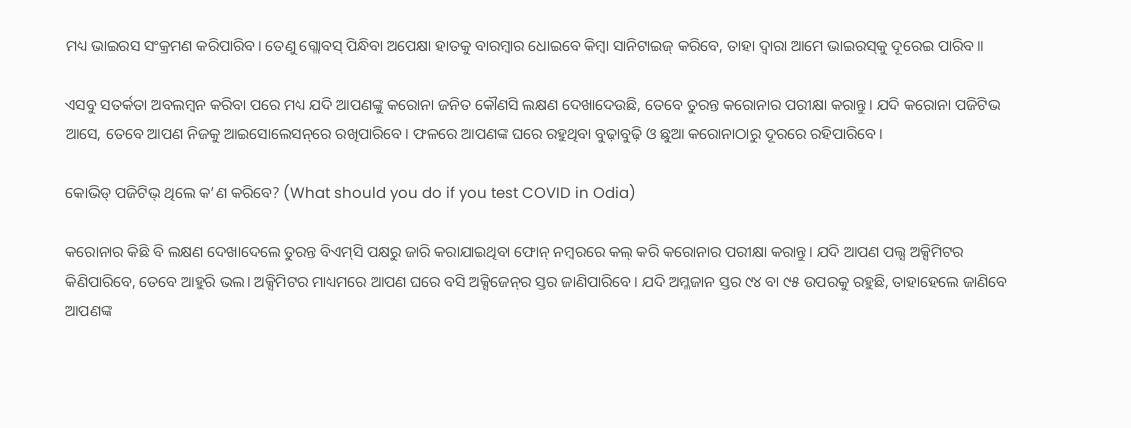ମଧ୍ୟ ଭାଇରସ ସଂକ୍ରମଣ କରିପାରିବ। ତେଣୁ ଗ୍ଲୋବସ୍‌ ପିନ୍ଧିବା ଅପେକ୍ଷା ହାତକୁ ବାରମ୍ବାର ଧୋଇବେ କିମ୍ବା ସାନିଟାଇଜ୍‌ କରିବେ, ତାହା ଦ୍ୱାରା ଆମେ ଭାଇରସ୍‌କୁ ଦୂରେଇ ପାରିବ।।

ଏସବୁ ସତର୍କତା ଅବଲମ୍ବନ କରିବା ପରେ ମଧ୍ୟ ଯଦି ଆପଣଙ୍କୁ କରୋନା ଜନିତ କୌଣସି ଲକ୍ଷଣ ଦେଖାଦେଉଛି, ତେବେ ତୁରନ୍ତ କରୋନାର ପରୀକ୍ଷା କରାନ୍ତୁ। ଯଦି କରୋନା ପଜିଟିଭ ଆସେ, ତେବେ ଆପଣ ନିଜକୁ ଆଇସୋଲେସନ୍‌ରେ ରଖିପାରିବେ। ଫଳରେ ଆପଣଙ୍କ ଘରେ ରହୁଥିବା ବୁଢ଼ାବୁଢ଼ି ଓ ଛୁଆ କରୋନାଠାରୁ ଦୂରରେ ରହିପାରିବେ।

କୋଭିଡ୍‌ ପଜିଟିଭ୍‌ ଥିଲେ କ’ଣ କରିବେ? (What should you do if you test COVID in Odia)

କରୋନାର କିଛି ବି ଲକ୍ଷଣ ଦେଖାଦେଲେ ତୁରନ୍ତ ବିଏମ୍‌ସି ପକ୍ଷରୁ ଜାରି କରାଯାଇଥିବା ଫୋନ୍‌ ନମ୍ବରରେ କଲ୍‌ କରି କରୋନାର ପରୀକ୍ଷା କରାନ୍ତୁ। ଯଦି ଆପଣ ପଲ୍ସ ଅକ୍ସିମିଟର କିଣିପାରିବେ, ତେବେ ଆହୁରି ଭଲ। ଅକ୍ସିମିଟର ମାଧ୍ୟମରେ ଆପଣ ଘରେ ବସି ଅକ୍ସିଜେନ୍‌ର ସ୍ତର ଜାଣିପାରିବେ। ଯଦି ଅମ୍ଳଜାନ ସ୍ତର ୯୪ ବା ୯୫ ଉପରକୁ ରହୁଛି, ତାହାହେଲେ ଜାଣିବେ ଆପଣଙ୍କ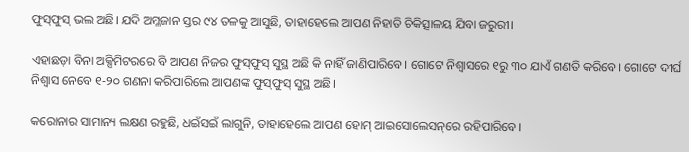ଫୁସ୍‌ଫୁସ୍‌ ଭଲ ଅଛି। ଯଦି ଅମ୍ଳଜାନ ସ୍ତର ୯୪ ତଳକୁ ଆସୁଛି, ତାହାହେଲେ ଆପଣ ନିହାତି ଚିକିତ୍ସାଳୟ ଯିବା ଜରୁରୀ।

ଏହାଛଡ଼ା ବିନା ଅକ୍ସିମିଟରରେ ବି ଆପଣ ନିଜର ଫୁସ୍‌ଫୁସ୍‌ ସୁସ୍ଥ ଅଛି କି ନାହିଁ ଜାଣିପାରିବେ। ଗୋଟେ ନିଶ୍ୱାସରେ ୧ରୁ ୩୦ ଯାଏଁ ଗଣତି କରିବେ। ଗୋଟେ ଦୀର୍ଘ ନିଶ୍ୱାସ ନେବେ ୧-୨୦ ଗଣନା କରିପାରିଲେ ଆପଣଙ୍କ ଫୁସ୍‌ଫୁସ୍‌ ସୁସ୍ଥ ଅଛି।

କରୋନାର ସାମାନ୍ୟ ଲକ୍ଷଣ ରହୁଛି, ଧଇଁସଇଁ ଲାଗୁନି, ତାହାହେଲେ ଆପଣ ହୋମ୍‌ ଆଇସୋଲେସନ୍‌ରେ ରହିପାରିବେ।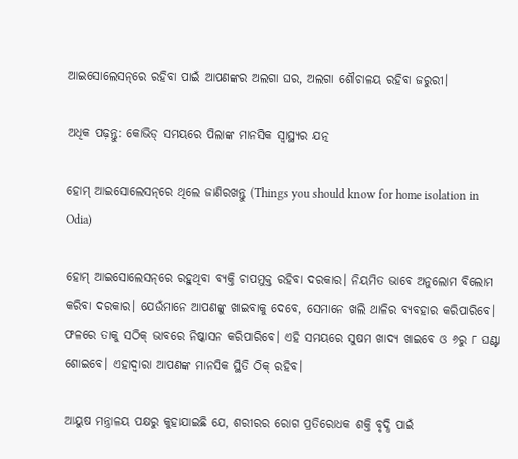ଆଇସୋଲେସନ୍‌ରେ ରହିବା ପାଇଁ ଆପଣଙ୍କର ଅଲଗା ଘର, ଅଲଗା ଶୌଚାଳୟ ରହିବା ଜରୁରୀ।

ଅଧିକ ପଢ଼ନ୍ତୁ: କୋଭିଡ୍‌ ସମୟରେ ପିଲାଙ୍କ ମାନସିକ ସ୍ୱାସ୍ଥ୍ୟର ଯତ୍ନ

ହୋମ୍‌ ଆଇସୋଲେସନ୍‌ରେ ଥିଲେ ଜାଣିରଖନ୍ତୁ (Things you should know for home isolation in Odia)

ହୋମ୍‌ ଆଇସୋଲେସନ୍‌ରେ ରହୁଥିବା ବ୍ୟକ୍ତି ଚାପମୁକ୍ତ ରହିବା ଦରକାର। ନିୟମିତ ଭାବେ ଅନୁଲୋମ ବିଲୋମ କରିବା ଦରକାର। ଯେଉଁମାନେ ଆପଣଙ୍କୁ ଖାଇବାକୁ ଦେବେ, ସେମାନେ ଖଲି ଥାଳିର ବ୍ୟବହାର କରିପାରିବେ। ଫଳରେ ତାକୁ ସଠିକ୍‌ ଭାବରେ ନିଷ୍କାସନ କରିପାରିବେ। ଏହି ସମୟରେ ସୁଷମ ଖାଦ୍ୟ ଖାଇବେ ଓ ୬ରୁ ୮ ଘଣ୍ଟା ଶୋଇବେ। ଏହାଦ୍ୱାରା ଆପଣଙ୍କ ମାନସିକ ସ୍ଥିତି ଠିକ୍‌ ରହିବ।

ଆୟୁଷ ମନ୍ତ୍ରାଳୟ ପକ୍ଷରୁ କୁହାଯାଇଛି ଯେ, ଶରୀରର ରୋଗ ପ୍ରତିରୋଧକ ଶକ୍ତି ବୃଦ୍ଧି ପାଇଁ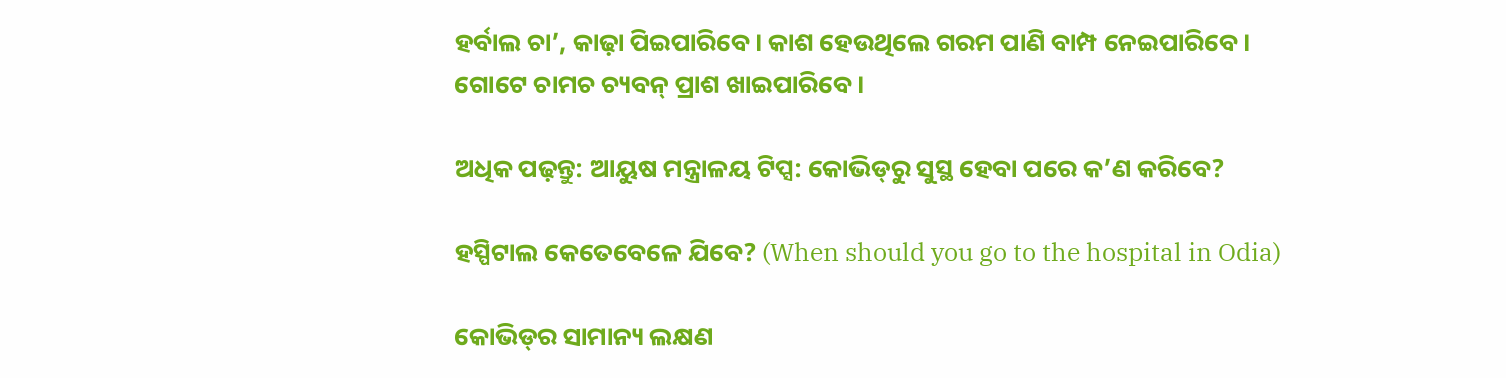ହର୍ବାଲ ଚା’, କାଢ଼ା ପିଇପାରିବେ। କାଶ ହେଉଥିଲେ ଗରମ ପାଣି ବାମ୍ପ ନେଇପାରିବେ। ଗୋଟେ ଚାମଚ ଚ୍ୟବନ୍‌ ପ୍ରାଶ ଖାଇପାରିବେ।

ଅଧିକ ପଢ଼ନ୍ତୁ: ଆୟୁଷ ମନ୍ତ୍ରାଳୟ ଟିପ୍ସ: କୋଭିଡ୍‌ରୁ ସୁସ୍ଥ ହେବା ପରେ କ’ଣ କରିବେ?

ହସ୍ପିଟାଲ କେତେବେଳେ ଯିବେ? (When should you go to the hospital in Odia)

କୋଭିଡ୍‌ର ସାମାନ୍ୟ ଲକ୍ଷଣ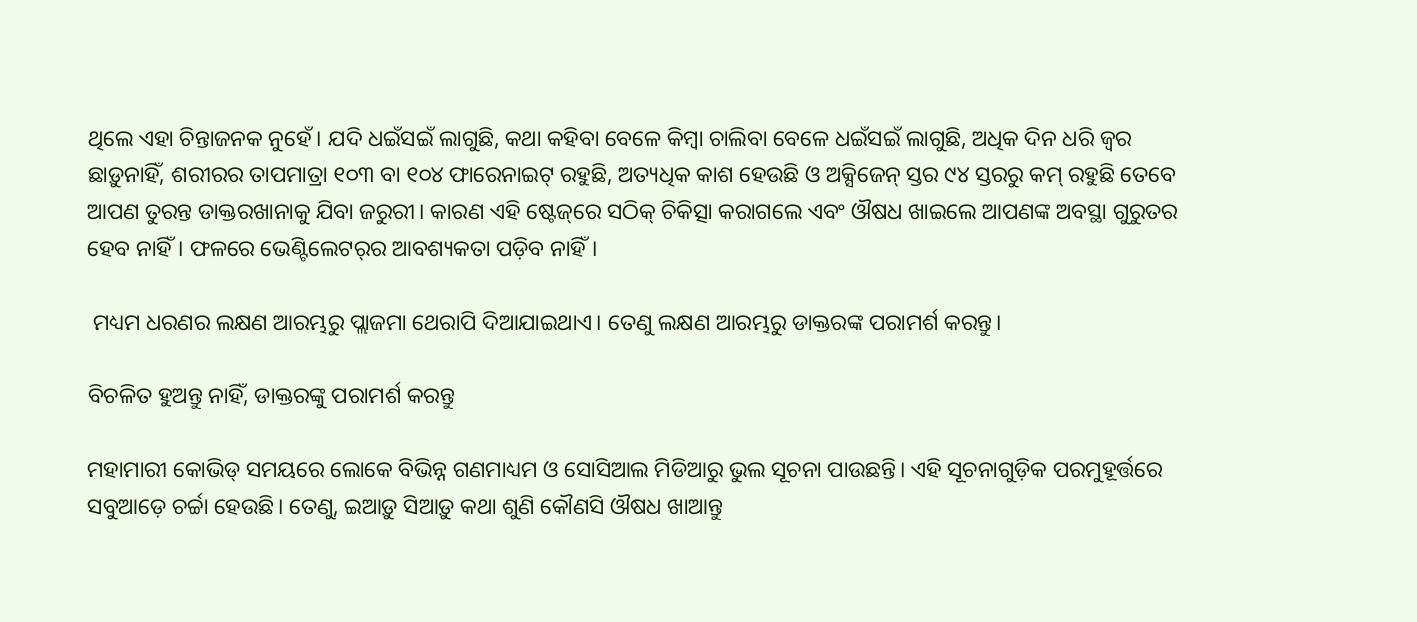ଥିଲେ ଏହା ଚିନ୍ତାଜନକ ନୁହେଁ। ଯଦି ଧଇଁସଇଁ ଲାଗୁଛି, କଥା କହିବା ବେଳେ କିମ୍ବା ଚାଲିବା ବେଳେ ଧଇଁସଇଁ ଲାଗୁଛି, ଅଧିକ ଦିନ ଧରି ଜ୍ୱର ଛାଡ଼ୁନାହିଁ, ଶରୀରର ତାପମାତ୍ରା ୧୦୩ ବା ୧୦୪ ଫାରେନାଇଟ୍‌ ରହୁଛି, ଅତ୍ୟଧିକ କାଶ ହେଉଛି ଓ ଅକ୍ସିଜେନ୍‌ ସ୍ତର ୯୪ ସ୍ତରରୁ କମ୍‌ ରହୁଛି ତେବେ ଆପଣ ତୁରନ୍ତ ଡାକ୍ତରଖାନାକୁ ଯିବା ଜରୁରୀ। କାରଣ ଏହି ଷ୍ଟେଜ୍‌ରେ ସଠିକ୍‌ ଚିକିତ୍ସା କରାଗଲେ ଏବଂ ଔଷଧ ଖାଇଲେ ଆପଣଙ୍କ ଅବସ୍ଥା ଗୁରୁତର ହେବ ନାହିଁ। ଫଳରେ ଭେଣ୍ଟିଲେଟର୍‌ର ଆବଶ୍ୟକତା ପଡ଼ିବ ନାହିଁ।

 ମଧ୍ୟମ ଧରଣର ଲକ୍ଷଣ ଆରମ୍ଭରୁ ପ୍ଲାଜମା ଥେରାପି ଦିଆଯାଇଥାଏ। ତେଣୁ ଲକ୍ଷଣ ଆରମ୍ଭରୁ ଡାକ୍ତରଙ୍କ ପରାମର୍ଶ କରନ୍ତୁ।

ବିଚଳିତ ହୁଅନ୍ତୁ ନାହିଁ, ଡାକ୍ତରଙ୍କୁ ପରାମର୍ଶ କରନ୍ତୁ

ମହାମାରୀ କୋଭିଡ୍‌ ସମୟରେ ଲୋକେ ବିଭିନ୍ନ ଗଣମାଧ୍ୟମ ଓ ସୋସିଆଲ ମିଡିଆରୁ ଭୁଲ ସୂଚନା ପାଉଛନ୍ତି। ଏହି ସୂଚନାଗୁଡ଼ିକ ପରମୁହୂର୍ତ୍ତରେ ସବୁଆଡ଼େ ଚର୍ଚ୍ଚା ହେଉଛି। ତେଣୁ, ଇଆଡ଼ୁ ସିଆଡ଼ୁ କଥା ଶୁଣି କୌଣସି ଔଷଧ ଖାଆନ୍ତୁ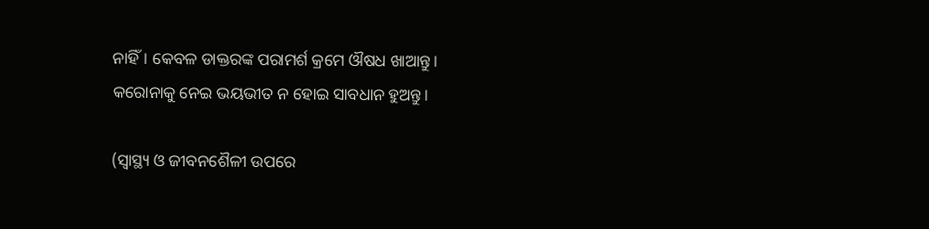ନାହିଁ। କେବଳ ଡାକ୍ତରଙ୍କ ପରାମର୍ଶ କ୍ରମେ ଔଷଧ ଖାଆନ୍ତୁ। କରୋନାକୁ ନେଇ ଭୟଭୀତ ନ ହୋଇ ସାବଧାନ ହୁଅନ୍ତୁ।

(ସ୍ୱାସ୍ଥ୍ୟ ଓ ଜୀବନଶୈଳୀ ଉପରେ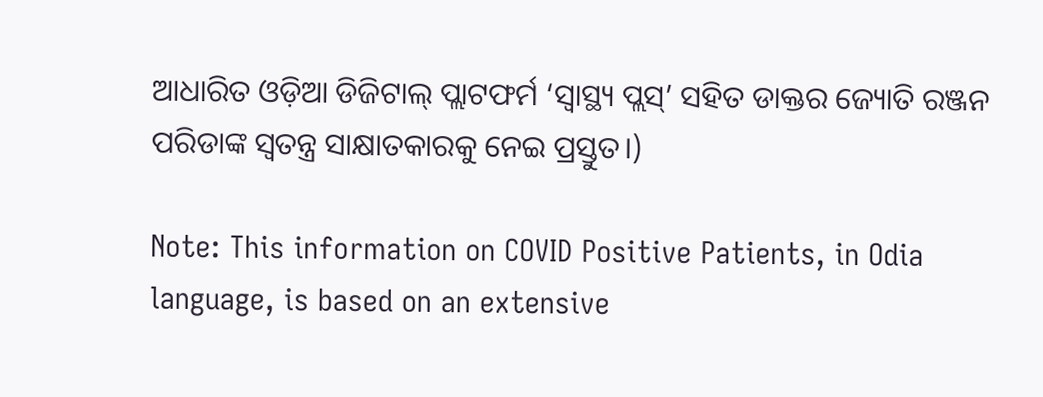ଆଧାରିତ ଓଡ଼ିଆ ଡିଜିଟାଲ୍‌ ପ୍ଲାଟଫର୍ମ ‘ସ୍ୱାସ୍ଥ୍ୟ ପ୍ଲସ୍’ ସହିତ ଡାକ୍ତର ଜ୍ୟୋତି ରଞ୍ଜନ ପରିଡାଙ୍କ ସ୍ୱତନ୍ତ୍ର ସାକ୍ଷାତକାରକୁ ନେଇ ପ୍ରସ୍ତୁତ।)

Note: This information on COVID Positive Patients, in Odia language, is based on an extensive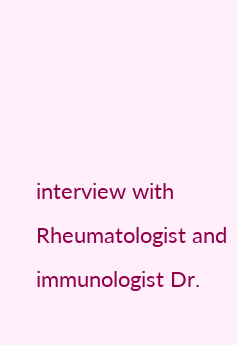interview with Rheumatologist and immunologist Dr.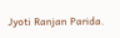Jyoti Ranjan Parida.